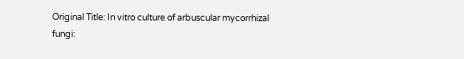Original Title: In vitro culture of arbuscular mycorrhizal fungi: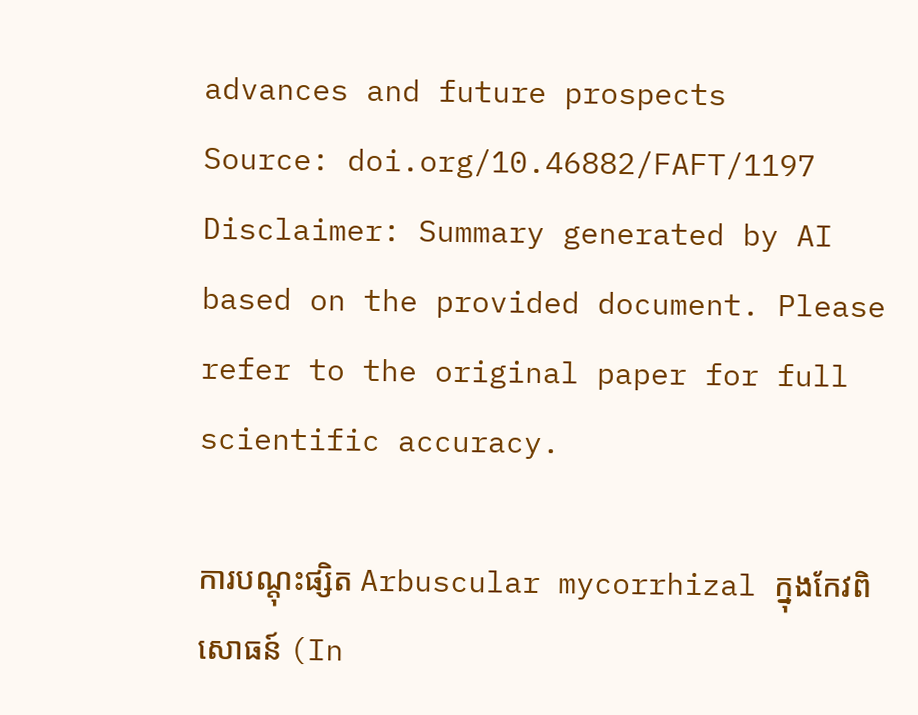advances and future prospects
Source: doi.org/10.46882/FAFT/1197
Disclaimer: Summary generated by AI based on the provided document. Please refer to the original paper for full scientific accuracy.

ការបណ្តុះផ្សិត Arbuscular mycorrhizal ក្នុងកែវពិសោធន៍ (In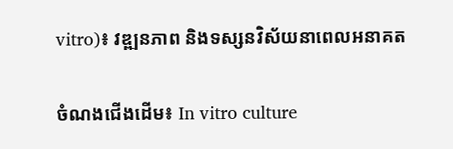vitro)៖ វឌ្ឍនភាព និងទស្សនវិស័យនាពេលអនាគត

ចំណងជើងដើម៖ In vitro culture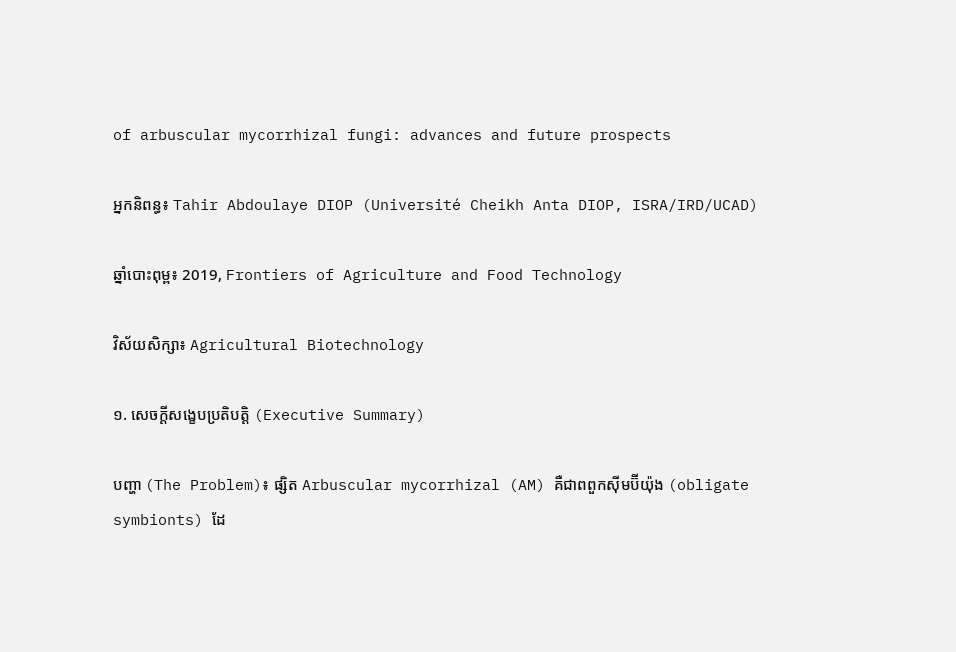of arbuscular mycorrhizal fungi: advances and future prospects

អ្នកនិពន្ធ៖ Tahir Abdoulaye DIOP (Université Cheikh Anta DIOP, ISRA/IRD/UCAD)

ឆ្នាំបោះពុម្ព៖ 2019, Frontiers of Agriculture and Food Technology

វិស័យសិក្សា៖ Agricultural Biotechnology

១. សេចក្តីសង្ខេបប្រតិបត្តិ (Executive Summary)

បញ្ហា (The Problem)៖ ផ្សិត Arbuscular mycorrhizal (AM) គឺជាពពួកស៊ីមប៊ីយ៉ុង (obligate symbionts) ដែ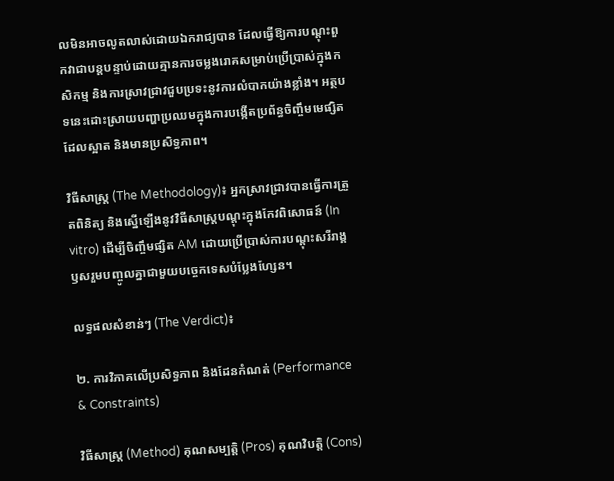លមិនអាចលូតលាស់ដោយឯករាជ្យបាន ដែលធ្វើឱ្យការបណ្តុះពួកវាជាបន្តបន្ទាប់ដោយគ្មានការចម្លងរោគសម្រាប់ប្រើប្រាស់ក្នុងកសិកម្ម និងការស្រាវជ្រាវជួបប្រទះនូវការលំបាកយ៉ាងខ្លាំង។ អត្ថបទនេះដោះស្រាយបញ្ហាប្រឈមក្នុងការបង្កើតប្រព័ន្ធចិញ្ចឹមមេផ្សិតដែលស្អាត និងមានប្រសិទ្ធភាព។

វិធីសាស្ត្រ (The Methodology)៖ អ្នកស្រាវជ្រាវបានធ្វើការត្រួតពិនិត្យ និងស្នើឡើងនូវវិធីសាស្រ្តបណ្តុះក្នុងកែវពិសោធន៍ (In vitro) ដើម្បីចិញ្ចឹមផ្សិត AM ដោយប្រើប្រាស់ការបណ្តុះសរីរាង្គឫសរួមបញ្ចូលគ្នាជាមួយបច្ចេកទេសបំប្លែងហ្សែន។

លទ្ធផលសំខាន់ៗ (The Verdict)៖

២. ការវិភាគលើប្រសិទ្ធភាព និងដែនកំណត់ (Performance & Constraints)

វិធីសាស្ត្រ (Method) គុណសម្បត្តិ (Pros) គុណវិបត្តិ (Cons)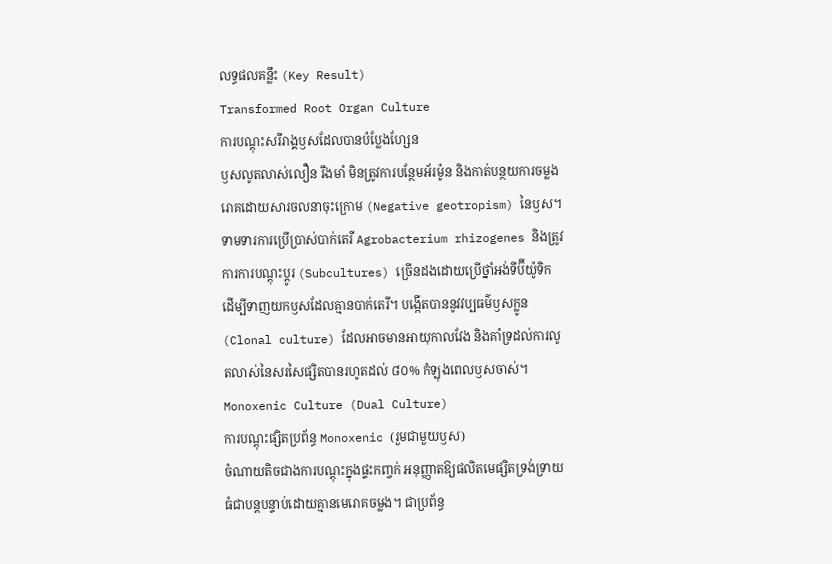លទ្ធផលគន្លឹះ (Key Result)
Transformed Root Organ Culture
ការបណ្តុះសរីរាង្គឫសដែលបានបំប្លែងហ្សែន
ឫសលូតលាស់លឿន រឹងមាំ មិនត្រូវការបន្ថែមអ័រម៉ូន និងកាត់បន្ថយការចម្លងរោគដោយសារចលនាចុះក្រោម (Negative geotropism) នៃឫស។ ទាមទារការប្រើប្រាស់បាក់តេរី Agrobacterium rhizogenes និងត្រូវការការបណ្តុះប្តូរ (Subcultures) ច្រើនដងដោយប្រើថ្នាំអង់ទីប៊ីយ៉ូទិក ដើម្បីទាញយកឫសដែលគ្មានបាក់តេរី។ បង្កើតបាននូវវប្បធម៌ឫសក្លូន (Clonal culture) ដែលអាចមានអាយុកាលវែង និងគាំទ្រដល់ការលូតលាស់នៃសរសៃផ្សិតបានរហូតដល់ ៨០% កំឡុងពេលឫសចាស់។
Monoxenic Culture (Dual Culture)
ការបណ្តុះផ្សិតប្រព័ន្ធ Monoxenic (រួមជាមួយឫស)
ចំណាយតិចជាងការបណ្តុះក្នុងផ្ទះកញ្ចក់ អនុញ្ញាតឱ្យផលិតមេផ្សិតទ្រង់ទ្រាយធំជាបន្តបន្ទាប់ដោយគ្មានមេរោគចម្លង។ ជាប្រព័ន្ធ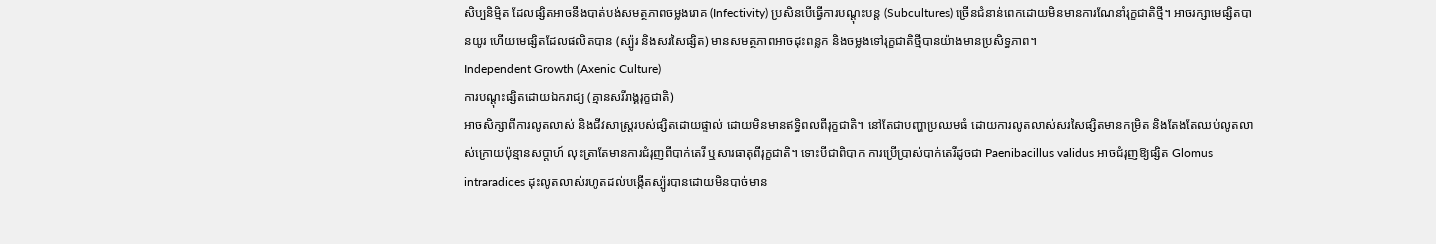សិប្បនិម្មិត ដែលផ្សិតអាចនឹងបាត់បង់សមត្ថភាពចម្លងរោគ (Infectivity) ប្រសិនបើធ្វើការបណ្តុះបន្ត (Subcultures) ច្រើនជំនាន់ពេកដោយមិនមានការណែនាំរុក្ខជាតិថ្មី។ អាចរក្សាមេផ្សិតបានយូរ ហើយមេផ្សិតដែលផលិតបាន (ស្ប៉ូរ និងសរសៃផ្សិត) មានសមត្ថភាពអាចដុះពន្លក និងចម្លងទៅរុក្ខជាតិថ្មីបានយ៉ាងមានប្រសិទ្ធភាព។
Independent Growth (Axenic Culture)
ការបណ្តុះផ្សិតដោយឯករាជ្យ (គ្មានសរីរាង្គរុក្ខជាតិ)
អាចសិក្សាពីការលូតលាស់ និងជីវសាស្រ្តរបស់ផ្សិតដោយផ្ទាល់ ដោយមិនមានឥទ្ធិពលពីរុក្ខជាតិ។ នៅតែជាបញ្ហាប្រឈមធំ ដោយការលូតលាស់សរសៃផ្សិតមានកម្រិត និងតែងតែឈប់លូតលាស់ក្រោយប៉ុន្មានសប្តាហ៍ លុះត្រាតែមានការជំរុញពីបាក់តេរី ឬសារធាតុពីរុក្ខជាតិ។ ទោះបីជាពិបាក ការប្រើប្រាស់បាក់តេរីដូចជា Paenibacillus validus អាចជំរុញឱ្យផ្សិត Glomus intraradices ដុះលូតលាស់រហូតដល់បង្កើតស្ប៉ូរបានដោយមិនបាច់មាន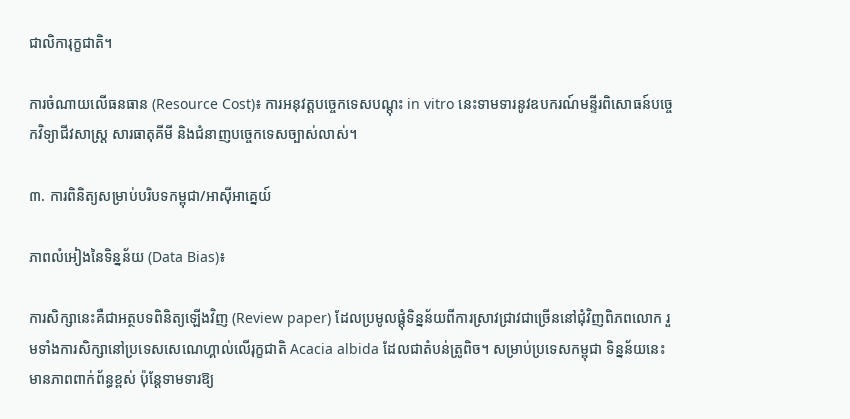ជាលិការុក្ខជាតិ។

ការចំណាយលើធនធាន (Resource Cost)៖ ការអនុវត្តបច្ចេកទេសបណ្តុះ in vitro នេះទាមទារនូវឧបករណ៍មន្ទីរពិសោធន៍បច្ចេកវិទ្យាជីវសាស្រ្ត សារធាតុគីមី និងជំនាញបច្ចេកទេសច្បាស់លាស់។

៣. ការពិនិត្យសម្រាប់បរិបទកម្ពុជា/អាស៊ីអាគ្នេយ៍

ភាពលំអៀងនៃទិន្នន័យ (Data Bias)៖

ការសិក្សានេះគឺជាអត្ថបទពិនិត្យឡើងវិញ (Review paper) ដែលប្រមូលផ្តុំទិន្នន័យពីការស្រាវជ្រាវជាច្រើននៅជុំវិញពិភពលោក រួមទាំងការសិក្សានៅប្រទេសសេណេហ្គាល់លើរុក្ខជាតិ Acacia albida ដែលជាតំបន់ត្រូពិច។ សម្រាប់ប្រទេសកម្ពុជា ទិន្នន័យនេះមានភាពពាក់ព័ន្ធខ្ពស់ ប៉ុន្តែទាមទារឱ្យ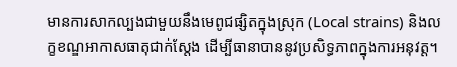មានការសាកល្បងជាមួយនឹងមេពូជផ្សិតក្នុងស្រុក (Local strains) និងលក្ខខណ្ឌអាកាសធាតុជាក់ស្តែង ដើម្បីធានាបាននូវប្រសិទ្ធភាពក្នុងការអនុវត្ត។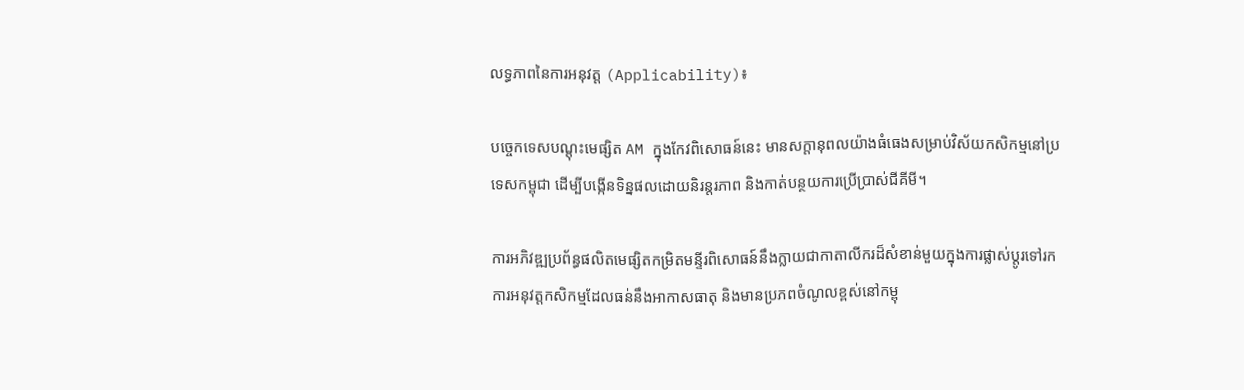លទ្ធភាពនៃការអនុវត្ត (Applicability)៖

បច្ចេកទេសបណ្តុះមេផ្សិត AM ក្នុងកែវពិសោធន៍នេះ មានសក្តានុពលយ៉ាងធំធេងសម្រាប់វិស័យកសិកម្មនៅប្រទេសកម្ពុជា ដើម្បីបង្កើនទិន្នផលដោយនិរន្តរភាព និងកាត់បន្ថយការប្រើប្រាស់ជីគីមី។

ការអភិវឌ្ឍប្រព័ន្ធផលិតមេផ្សិតកម្រិតមន្ទីរពិសោធន៍នឹងក្លាយជាកាតាលីករដ៏សំខាន់មួយក្នុងការផ្លាស់ប្តូរទៅរកការអនុវត្តកសិកម្មដែលធន់នឹងអាកាសធាតុ និងមានប្រភពចំណូលខ្ពស់នៅកម្ពុ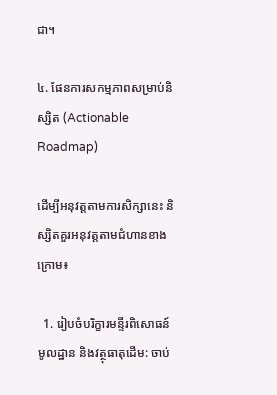ជា។

៤. ផែនការសកម្មភាពសម្រាប់និស្សិត (Actionable Roadmap)

ដើម្បីអនុវត្តតាមការសិក្សានេះ និស្សិតគួរអនុវត្តតាមជំហានខាងក្រោម៖

  1. រៀបចំបរិក្ខារមន្ទីរពិសោធន៍មូលដ្ឋាន និងវត្ថុធាតុដើម: ចាប់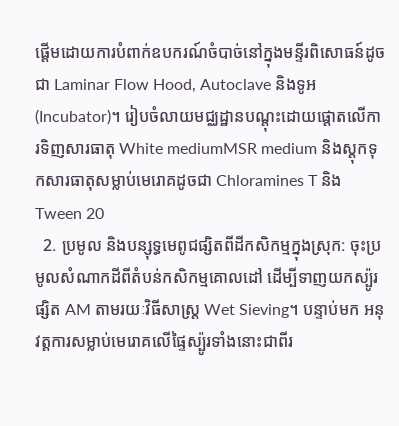ផ្តើមដោយការបំពាក់ឧបករណ៍ចំបាច់នៅក្នុងមន្ទីរពិសោធន៍ដូចជា Laminar Flow Hood, Autoclave និងទូអ (Incubator)។ រៀបចំលាយមជ្ឈដ្ឋានបណ្តុះដោយផ្តោតលើការទិញសារធាតុ White mediumMSR medium និងស្តុកទុកសារធាតុសម្លាប់មេរោគដូចជា Chloramines T និង Tween 20
  2. ប្រមូល និងបន្សុទ្ធមេពូជផ្សិតពីដីកសិកម្មក្នុងស្រុក: ចុះប្រមូលសំណាកដីពីតំបន់កសិកម្មគោលដៅ ដើម្បីទាញយកស្ប៉ូរផ្សិត AM តាមរយៈវិធីសាស្រ្ត Wet Sieving។ បន្ទាប់មក អនុវត្តការសម្លាប់មេរោគលើផ្ទៃស្ប៉ូរទាំងនោះជាពីរ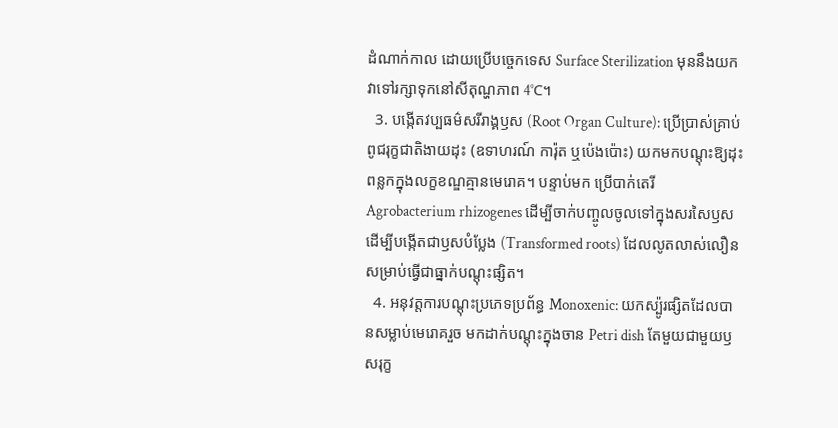ដំណាក់កាល ដោយប្រើបច្ចេកទេស Surface Sterilization មុននឹងយកវាទៅរក្សាទុកនៅសីតុណ្ហភាព 4°C។
  3. បង្កើតវប្បធម៌សរីរាង្គឫស (Root Organ Culture): ប្រើប្រាស់គ្រាប់ពូជរុក្ខជាតិងាយដុះ (ឧទាហរណ៍ ការ៉ុត ឬប៉េងប៉ោះ) យកមកបណ្តុះឱ្យដុះពន្លកក្នុងលក្ខខណ្ឌគ្មានមេរោគ។ បន្ទាប់មក ប្រើបាក់តេរី Agrobacterium rhizogenes ដើម្បីចាក់បញ្ចូលចូលទៅក្នុងសរសៃឫស ដើម្បីបង្កើតជាឫសបំប្លែង (Transformed roots) ដែលលូតលាស់លឿនសម្រាប់ធ្វើជាធ្នាក់បណ្តុះផ្សិត។
  4. អនុវត្តការបណ្តុះប្រភេទប្រព័ន្ធ Monoxenic: យកស្ប៉ូរផ្សិតដែលបានសម្លាប់មេរោគរួច មកដាក់បណ្តុះក្នុងចាន Petri dish តែមួយជាមួយឫសរុក្ខ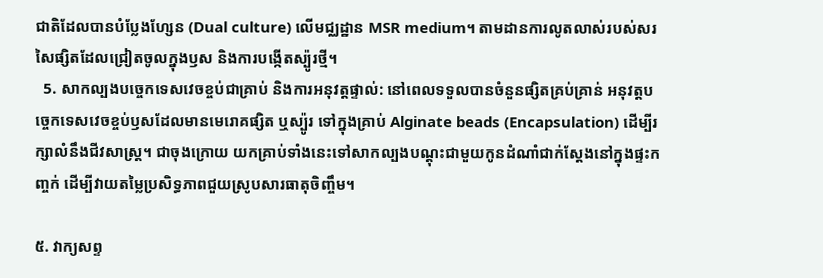ជាតិដែលបានបំប្លែងហ្សែន (Dual culture) លើមជ្ឈដ្ឋាន MSR medium។ តាមដានការលូតលាស់របស់សរសៃផ្សិតដែលជ្រៀតចូលក្នុងឫស និងការបង្កើតស្ប៉ូរថ្មី។
  5. សាកល្បងបច្ចេកទេសវេចខ្ចប់ជាគ្រាប់ និងការអនុវត្តផ្ទាល់: នៅពេលទទួលបានចំនួនផ្សិតគ្រប់គ្រាន់ អនុវត្តបច្ចេកទេសវេចខ្ចប់ឫសដែលមានមេរោគផ្សិត ឬស្ប៉ូរ ទៅក្នុងគ្រាប់ Alginate beads (Encapsulation) ដើម្បីរក្សាលំនឹងជីវសាស្រ្ត។ ជាចុងក្រោយ យកគ្រាប់ទាំងនេះទៅសាកល្បងបណ្តុះជាមួយកូនដំណាំជាក់ស្តែងនៅក្នុងផ្ទះកញ្ចក់ ដើម្បីវាយតម្លៃប្រសិទ្ធភាពជួយស្រូបសារធាតុចិញ្ចឹម។

៥. វាក្យសព្ទ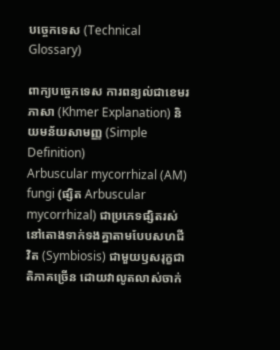បច្ចេកទេស (Technical Glossary)

ពាក្យបច្ចេកទេស ការពន្យល់ជាខេមរភាសា (Khmer Explanation) និយមន័យសាមញ្ញ (Simple Definition)
Arbuscular mycorrhizal (AM) fungi (ផ្សិត Arbuscular mycorrhizal) ជាប្រភេទផ្សិតរស់នៅតោងទាក់ទងគ្នាតាមបែបសហជីវិត (Symbiosis) ជាមួយឫសរុក្ខជាតិភាគច្រើន ដោយវាលូតលាស់ចាក់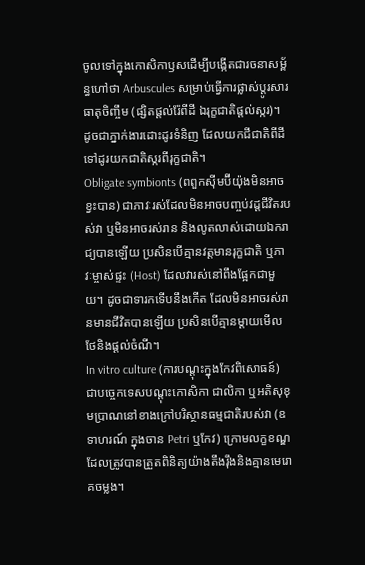ចូលទៅក្នុងកោសិកាឫសដើម្បីបង្កើតជារចនាសម្ព័ន្ធហៅថា Arbuscules សម្រាប់ធ្វើការផ្លាស់ប្តូរសារធាតុចិញ្ចឹម (ផ្សិតផ្តល់រ៉ែពីដី ឯរុក្ខជាតិផ្តល់ស្ករ)។ ដូចជាភ្នាក់ងារដោះដូរទំនិញ ដែលយកជីជាតិពីដីទៅដូរយកជាតិស្ករពីរុក្ខជាតិ។
Obligate symbionts (ពពួកស៊ីមប៊ីយ៉ុងមិនអាចខ្វះបាន) ជាភាវៈរស់ដែលមិនអាចបញ្ចប់វដ្តជីវិតរបស់វា ឬមិនអាចរស់រាន និងលូតលាស់ដោយឯករាជ្យបានឡើយ ប្រសិនបើគ្មានវត្តមានរុក្ខជាតិ ឬភាវៈម្ចាស់ផ្ទះ (Host) ដែលវារស់នៅពឹងផ្អែកជាមួយ។ ដូចជាទារកទើបនឹងកើត ដែលមិនអាចរស់រានមានជីវិតបានឡើយ ប្រសិនបើគ្មានម្តាយមើលថែនិងផ្តល់ចំណី។
In vitro culture (ការបណ្តុះក្នុងកែវពិសោធន៍) ជាបច្ចេកទេសបណ្តុះកោសិកា ជាលិកា ឬអតិសុខុមប្រាណនៅខាងក្រៅបរិស្ថានធម្មជាតិរបស់វា (ឧទាហរណ៍ ក្នុងចាន Petri ឬកែវ) ក្រោមលក្ខខណ្ឌដែលត្រូវបានត្រួតពិនិត្យយ៉ាងតឹងរ៉ឹងនិងគ្មានមេរោគចម្លង។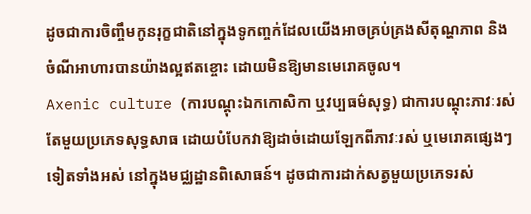ដូចជាការចិញ្ចឹមកូនរុក្ខជាតិនៅក្នុងទូកញ្ចក់ដែលយើងអាចគ្រប់គ្រងសីតុណ្ហភាព និងចំណីអាហារបានយ៉ាងល្អឥតខ្ចោះ ដោយមិនឱ្យមានមេរោគចូល។
Axenic culture (ការបណ្តុះឯកកោសិកា ឬវប្បធម៌សុទ្ធ) ជាការបណ្តុះភាវៈរស់តែមួយប្រភេទសុទ្ធសាធ ដោយបំបែកវាឱ្យដាច់ដោយឡែកពីភាវៈរស់ ឬមេរោគផ្សេងៗទៀតទាំងអស់ នៅក្នុងមជ្ឈដ្ឋានពិសោធន៍។ ដូចជាការដាក់សត្វមួយប្រភេទរស់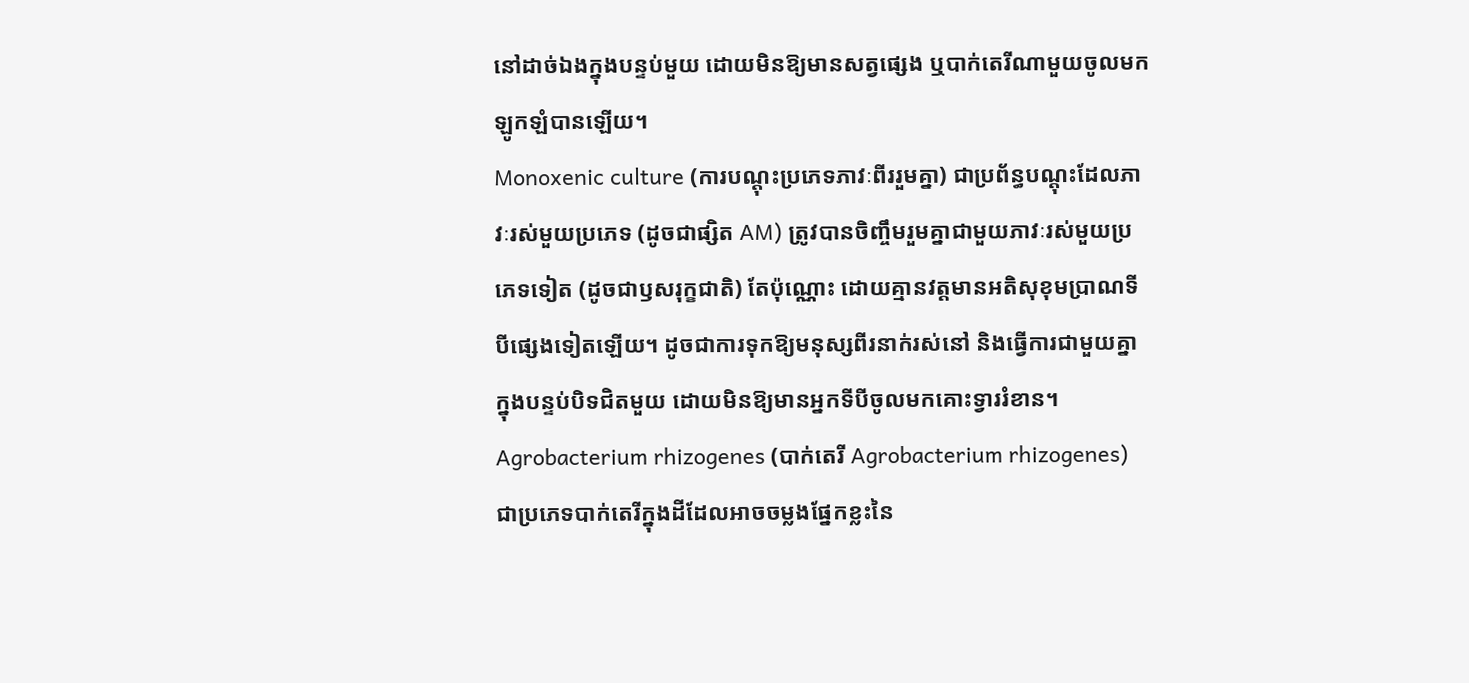នៅដាច់ឯងក្នុងបន្ទប់មួយ ដោយមិនឱ្យមានសត្វផ្សេង ឬបាក់តេរីណាមួយចូលមកឡូកឡំបានឡើយ។
Monoxenic culture (ការបណ្តុះប្រភេទភាវៈពីររួមគ្នា) ជាប្រព័ន្ធបណ្តុះដែលភាវៈរស់មួយប្រភេទ (ដូចជាផ្សិត AM) ត្រូវបានចិញ្ចឹមរួមគ្នាជាមួយភាវៈរស់មួយប្រភេទទៀត (ដូចជាឫសរុក្ខជាតិ) តែប៉ុណ្ណោះ ដោយគ្មានវត្តមានអតិសុខុមប្រាណទីបីផ្សេងទៀតឡើយ។ ដូចជាការទុកឱ្យមនុស្សពីរនាក់រស់នៅ និងធ្វើការជាមួយគ្នាក្នុងបន្ទប់បិទជិតមួយ ដោយមិនឱ្យមានអ្នកទីបីចូលមកគោះទ្វាររំខាន។
Agrobacterium rhizogenes (បាក់តេរី Agrobacterium rhizogenes) ជាប្រភេទបាក់តេរីក្នុងដីដែលអាចចម្លងផ្នែកខ្លះនៃ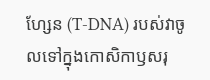ហ្សែន (T-DNA) របស់វាចូលទៅក្នុងកោសិកាឫសរុ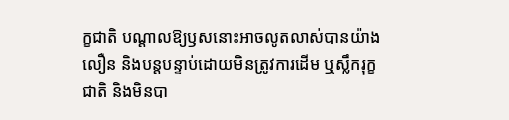ក្ខជាតិ បណ្តាលឱ្យឫសនោះអាចលូតលាស់បានយ៉ាងលឿន និងបន្តបន្ទាប់ដោយមិនត្រូវការដើម ឬស្លឹករុក្ខជាតិ និងមិនបា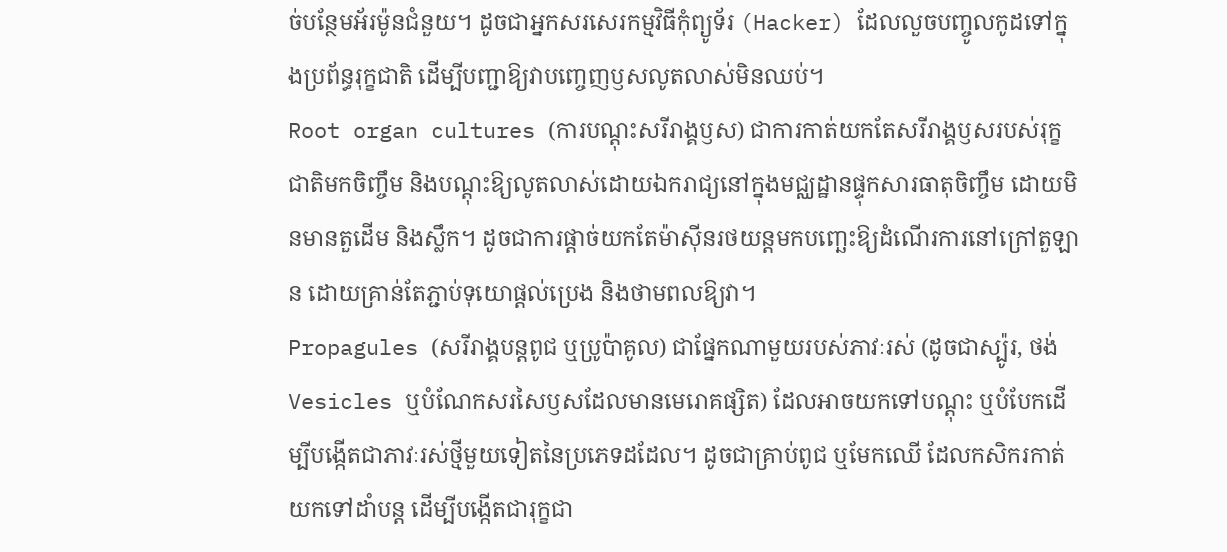ច់បន្ថែមអ័រម៉ូនជំនួយ។ ដូចជាអ្នកសរសេរកម្មវិធីកុំព្យូទ័រ (Hacker) ដែលលួចបញ្ចូលកូដទៅក្នុងប្រព័ន្ធរុក្ខជាតិ ដើម្បីបញ្ជាឱ្យវាបញ្ចេញឫសលូតលាស់មិនឈប់។
Root organ cultures (ការបណ្តុះសរីរាង្គឫស) ជាការកាត់យកតែសរីរាង្គឫសរបស់រុក្ខជាតិមកចិញ្ចឹម និងបណ្តុះឱ្យលូតលាស់ដោយឯករាជ្យនៅក្នុងមជ្ឈដ្ឋានផ្ទុកសារធាតុចិញ្ចឹម ដោយមិនមានតួដើម និងស្លឹក។ ដូចជាការផ្តាច់យកតែម៉ាស៊ីនរថយន្តមកបញ្ឆេះឱ្យដំណើរការនៅក្រៅតួឡាន ដោយគ្រាន់តែភ្ជាប់ទុយោផ្តល់ប្រេង និងថាមពលឱ្យវា។
Propagules (សរីរាង្គបន្តពូជ ឬប្រូប៉ាគូល) ជាផ្នែកណាមួយរបស់ភាវៈរស់ (ដូចជាស្ប៉ូរ, ថង់ Vesicles ឬបំណែកសរសៃឫសដែលមានមេរោគផ្សិត) ដែលអាចយកទៅបណ្តុះ ឬបំបែកដើម្បីបង្កើតជាភាវៈរស់ថ្មីមួយទៀតនៃប្រភេទដដែល។ ដូចជាគ្រាប់ពូជ ឬមែកឈើ ដែលកសិករកាត់យកទៅដាំបន្ត ដើម្បីបង្កើតជារុក្ខជា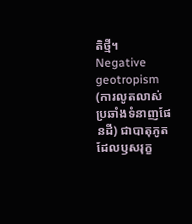តិថ្មី។
Negative geotropism (ការលូតលាស់ប្រឆាំងទំនាញផែនដី) ជាបាតុភូតដែលឫសរុក្ខ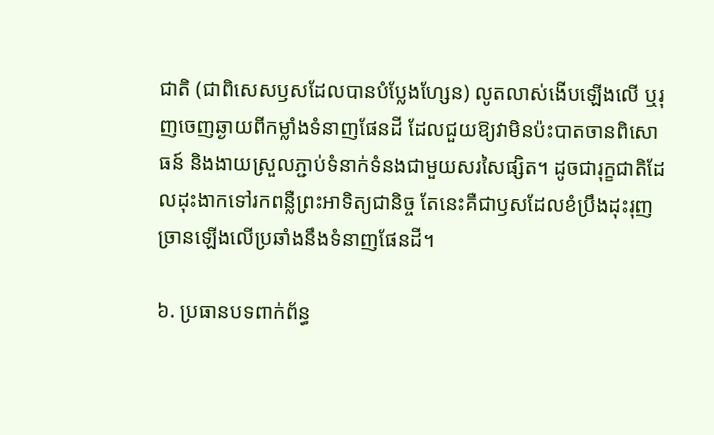ជាតិ (ជាពិសេសឫសដែលបានបំប្លែងហ្សែន) លូតលាស់ងើបឡើងលើ ឬរុញចេញឆ្ងាយពីកម្លាំងទំនាញផែនដី ដែលជួយឱ្យវាមិនប៉ះបាតចានពិសោធន៍ និងងាយស្រួលភ្ជាប់ទំនាក់ទំនងជាមួយសរសៃផ្សិត។ ដូចជារុក្ខជាតិដែលដុះងាកទៅរកពន្លឺព្រះអាទិត្យជានិច្ច តែនេះគឺជាឫសដែលខំប្រឹងដុះរុញច្រានឡើងលើប្រឆាំងនឹងទំនាញផែនដី។

៦. ប្រធានបទពាក់ព័ន្ធ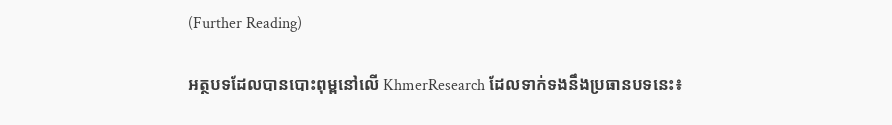(Further Reading)

អត្ថបទដែលបានបោះពុម្ពនៅលើ KhmerResearch ដែលទាក់ទងនឹងប្រធានបទនេះ៖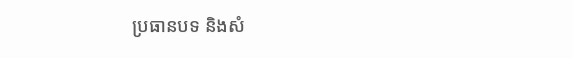ប្រធានបទ និងសំ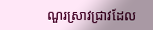ណួរស្រាវជ្រាវដែល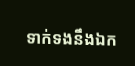ទាក់ទងនឹងឯក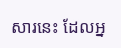សារនេះ ដែលអ្ន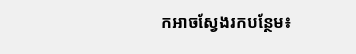កអាចស្វែងរកបន្ថែម៖